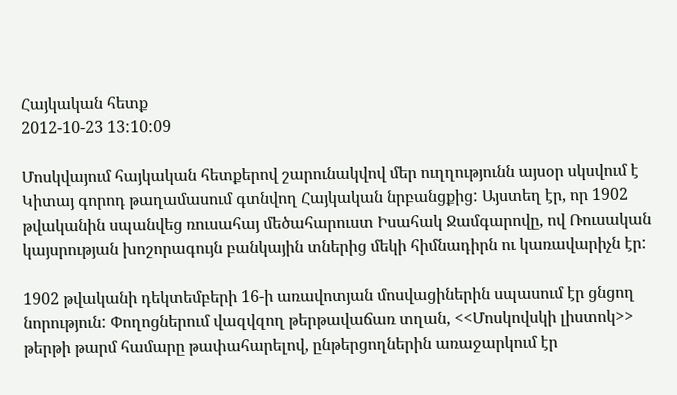Հայկական հետք
2012-10-23 13:10:09

Մոսկվայում հայկական հետքերով շարունակվով մեր ուղղությունն այսօր սկսվում է Կիտայ գորոդ թաղամասում գտնվող Հայկական նրբանցքից: Այստեղ էր, որ 1902 թվականին սպանվեց ռուսահայ մեծահարուստ Իսահակ Ջամգարովը, ով Ռուսական կայսրության խոշորագույն բանկային տներից մեկի հիմնադիրն ու կառավարիչն էր:

1902 թվականի դեկտեմբերի 16-ի առավոտյան մոսվացիներին սպասում էր ցնցող նորություն: Փողոցներում վազվզող թերթավաճառ տղան, <<Մոսկովսկի լիստոկ>> թերթի թարմ համարը թափահարելով, ընթերցողներին առաջարկում էր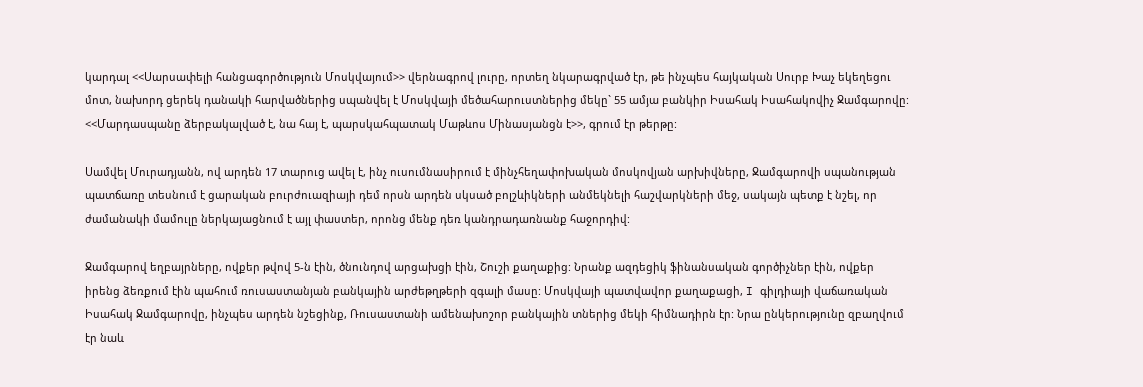կարդալ <<Սարսափելի հանցագործություն Մոսկվայում>> վերնագրով լուրը, որտեղ նկարագրված էր, թե ինչպես հայկական Սուրբ Խաչ եկեղեցու մոտ, նախորդ ցերեկ դանակի հարվածներից սպանվել է Մոսկվայի մեծահարուստներից մեկը` 55 ամյա բանկիր Իսահակ Իսահակովիչ Ջամգարովը: <<Մարդասպանը ձերբակալված է, նա հայ է, պարսկահպատակ Մաթևոս Մինասյանցն է>>, գրում էր թերթը:

Սամվել Մուրադյանն, ով արդեն 17 տարուց ավել է, ինչ ուսումնասիրում է մինչհեղափոխական մոսկովյան արխիվները, Ջամգարովի սպանության պատճառը տեսնում է ցարական բուրժուազիայի դեմ որսն արդեն սկսած բոլշևիկների անմեկնելի հաշվարկների մեջ, սակայն պետք է նշել, որ ժամանակի մամուլը ներկայացնում է այլ փաստեր, որոնց մենք դեռ կանդրադառնանք հաջորդիվ:

Ջամգարով եղբայրները, ովքեր թվով 5-ն էին, ծնունդով արցախցի էին, Շուշի քաղաքից: Նրանք ազդեցիկ ֆինանսական գործիչներ էին, ովքեր իրենց ձեռքում էին պահում ռուսաստանյան բանկային արժեթղթերի զգալի մասը: Մոսկվայի պատվավոր քաղաքացի, I գիլդիայի վաճառական Իսահակ Ջամգարովը, ինչպես արդեն նշեցինք, Ռուսաստանի ամենախոշոր բանկային տներից մեկի հիմնադիրն էր: Նրա ընկերությունը զբաղվում էր նաև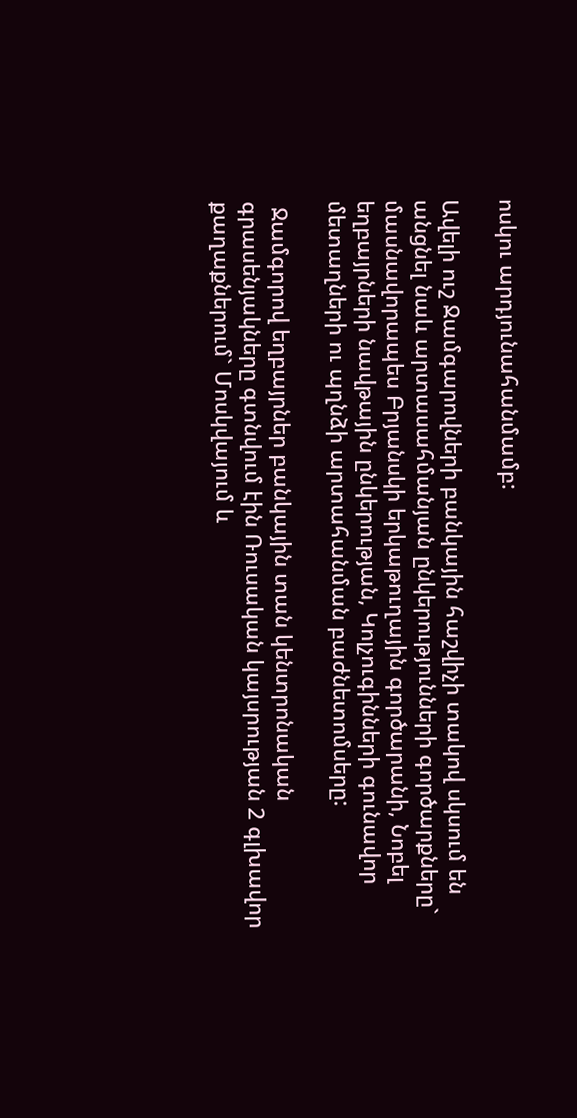ոսկու արդյունահանմամբ:

Ավելի ուշ Ջամգարովների բանկային հաշվիչի տակով սկսում են անցնել նաև արտասահմանյան ընկերությունների գործարքները` մասնավորապես Բրյանսկի երկաթուղային գործարանի, Նոբել եղբայրների նավթային ընկերության, Կոլչուգինների գունավոր մետաղների ու պղնձի արտահանման բաժնետոմսերը:

 Ջամգորով եղբայրներ բանկային տան կենտրոնական գրասենյակները գտնվում էին Ռուսական կայսրության 2 գլխավոր քաղաքներում` Մոսկվայում և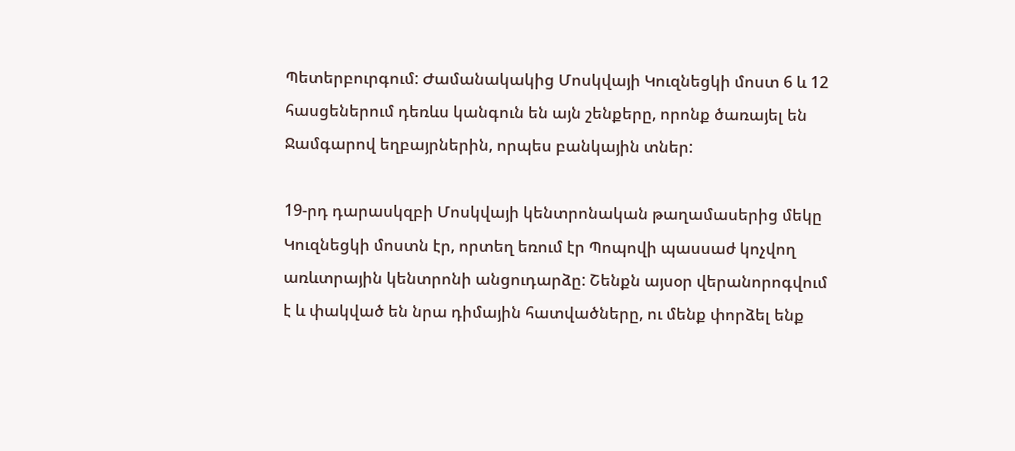Պետերբուրգում: Ժամանակակից Մոսկվայի Կուզնեցկի մոստ 6 և 12 հասցեներում դեռևս կանգուն են այն շենքերը, որոնք ծառայել են Ջամգարով եղբայրներին, որպես բանկային տներ:

19-րդ դարասկզբի Մոսկվայի կենտրոնական թաղամասերից մեկը Կուզնեցկի մոստն էր, որտեղ եռում էր Պոպովի պասսաժ կոչվող առևտրային կենտրոնի անցուդարձը: Շենքն այսօր վերանորոգվում է և փակված են նրա դիմային հատվածները, ու մենք փորձել ենք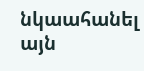նկաահանել այն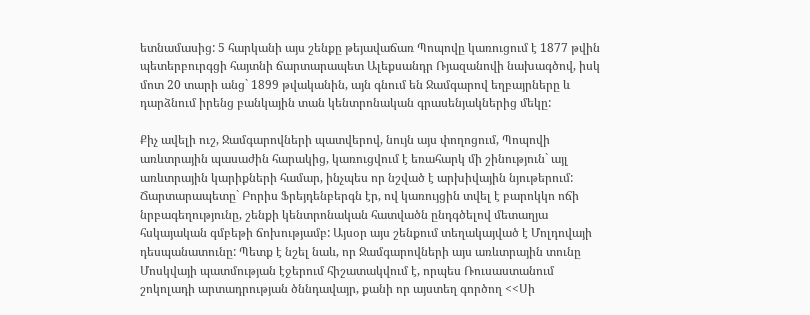ետնամասից: 5 հարկանի այս շենքը թեյավաճառ Պոպովը կառուցում է 1877 թվին պետերբուրգցի հայտնի ճարտարապետ Ալեքսանդր Ռյազանովի նախագծով, իսկ մոտ 20 տարի անց` 1899 թվականին, այն գնում են Ջամգարով եղբայրները և դարձնում իրենց բանկային տան կենտրոնական գրասենյակներից մեկը:

Քիչ ավելի ուշ, Ջամգարովների պատվերով, նույն այս փողոցում, Պոպովի առևտրային պասաժին հարակից, կառուցվում է եռահարկ մի շինություն` այլ առևտրային կարիքների համար, ինչպես որ նշված է արխիվային նյութերում: Ճարտարապետը` Բորիս Ֆրեյդենբերգն էր, ով կառույցին տվել է բարոկկո ոճի նրբագեղությունը, շենքի կենտրոնական հատվածն ընդգծելով մետաղյա հսկայական գմբեթի ճոխությամբ: Այսօր այս շենքում տեղակայված է Մոլդովայի դեսպանատունը: Պետք է նշել նաև, որ Ջամգարովների այս առևտրային տունը Մոսկվայի պատմության էջերում հիշատակվում է, որպես Ռուսաստանում շոկոլադի արտադրության ծննդավայր, քանի որ այստեղ գործող <<Սի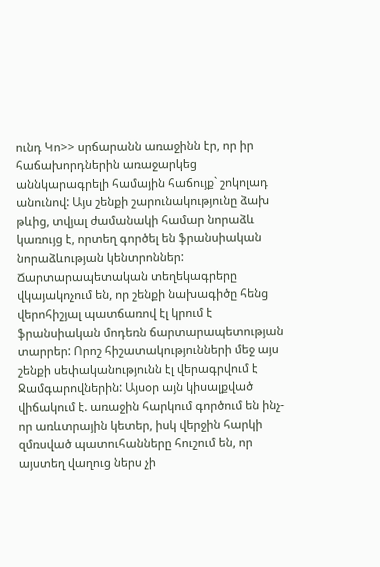ունդ Կո>> սրճարանն առաջինն էր, որ իր հաճախորդներին առաջարկեց աննկարագրելի համային հաճույք` շոկոլադ անունով: Այս շենքի շարունակությունը ձախ թևից, տվյալ ժամանակի համար նորաձև կառույց է, որտեղ գործել են ֆրանսիական նորաձևության կենտրոններ: Ճարտարապետական տեղեկագրերը վկայակոչում են, որ շենքի նախագիծը հենց վերոհիշյալ պատճառով էլ կրում է ֆրանսիական մոդեռն ճարտարապետության տարրեր: Որոշ հիշատակությունների մեջ այս շենքի սեփականությունն էլ վերագրվում է Ջամգարովներին: Այսօր այն կիսալքված վիճակում է. առաջին հարկում գործում են ինչ-որ առևտրային կետեր, իսկ վերջին հարկի զմռսված պատուհանները հուշում են, որ այստեղ վաղուց ներս չի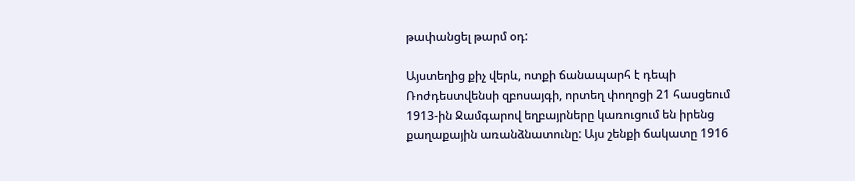թափանցել թարմ օդ:

Այստեղից քիչ վերև, ոտքի ճանապարհ է դեպի Ռոժդեստվենսի զբոսայգի, որտեղ փողոցի 21 հասցեում 1913-ին Ջամգարով եղբայրները կառուցում են իրենց քաղաքային առանձնատունը: Այս շենքի ճակատը 1916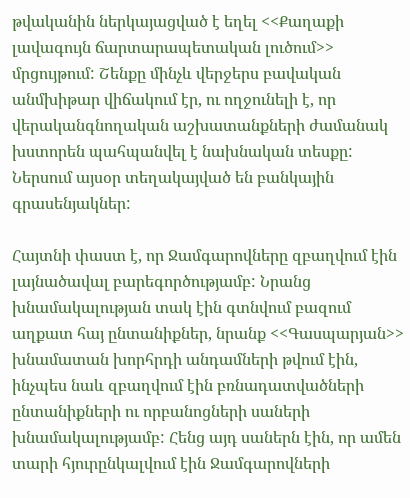թվականին ներկայացված է եղել <<Քաղաքի լավագույն ճարտարապետական լուծում>> մրցույթում: Շենքը մինչև վերջերս բավական անմխիթար վիճակում էր, ու ողջունելի է, որ վերականգնողական աշխատանքների ժամանակ խստորեն պահպանվել է նախնական տեսքը: Ներսում այսօր տեղակայված են բանկային գրասենյակներ:

Հայտնի փաստ է, որ Ջամգարովները զբաղվում էին լայնածավալ բարեգործությամբ: Նրանց խնամակալության տակ էին գտնվում բազում աղքատ հայ ընտանիքներ, նրանք <<Գասպարյան>> խնամատան խորհրդի անդամների թվում էին, ինչպես նաև զբաղվում էին բռնադատվածների ընտանիքների ու որբանոցների սաների խնամակալությամբ: Հենց այդ սաներն էին, որ ամեն տարի հյուրընկալվում էին Ջամգարովների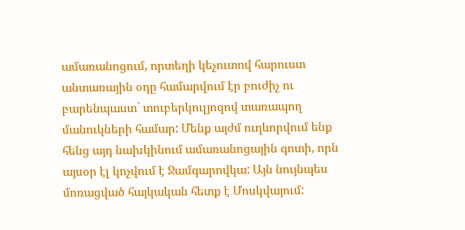ամառանոցում, որտեղի կեչուտով հարուստ անտառային օդը համարվում էր բուժիչ ու բարենպաստ` տուբերկուլյոզով տառապող մանուկների համար: Մենք այժմ ուղևորվում ենք հենց այդ նախկինում ամառանոցային գոտի, որն այսօր էլ կոչվում է Ջամգարովկա: Այն նույնպես մոռացված հայկական հետք է Մոսկվայում: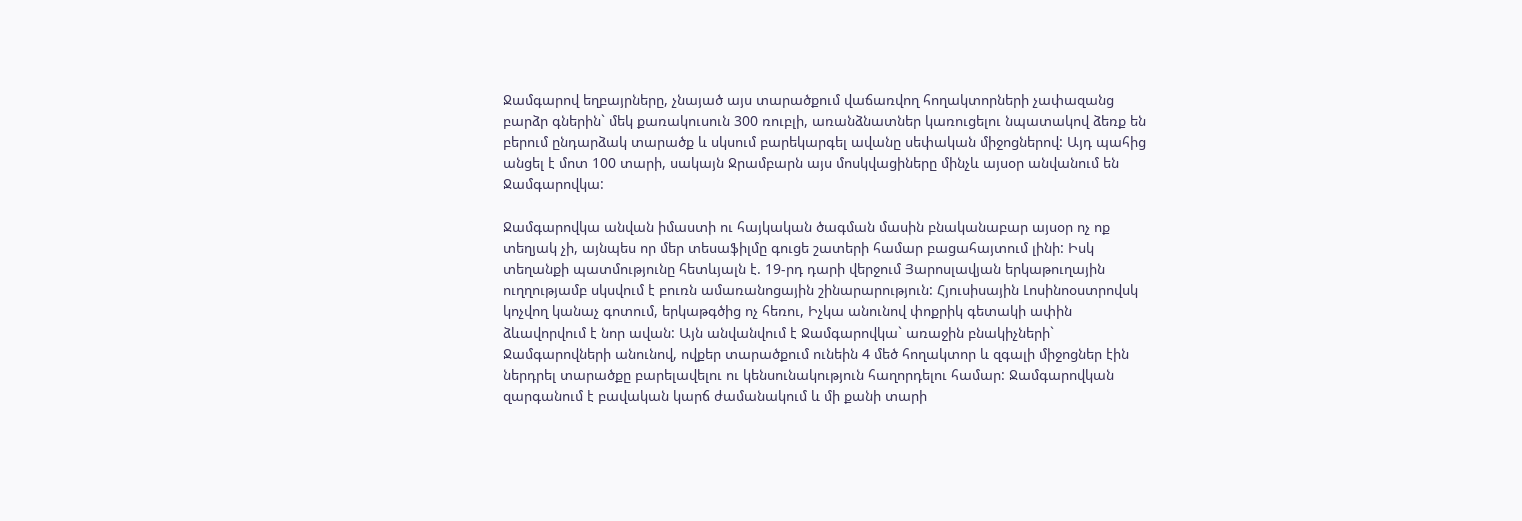Ջամգարով եղբայրները, չնայած այս տարածքում վաճառվող հողակտորների չափազանց բարձր գներին` մեկ քառակուսուն 300 ռուբլի, առանձնատներ կառուցելու նպատակով ձեռք են բերում ընդարձակ տարածք և սկսում բարեկարգել ավանը սեփական միջոցներով: Այդ պահից անցել է մոտ 100 տարի, սակայն Ջրամբարն այս մոսկվացիները մինչև այսօր անվանում են Ջամգարովկա:

Ջամգարովկա անվան իմաստի ու հայկական ծագման մասին բնականաբար այսօր ոչ ոք տեղյակ չի, այնպես որ մեր տեսաֆիլմը գուցե շատերի համար բացահայտում լինի: Իսկ տեղանքի պատմությունը հետևյալն է. 19-րդ դարի վերջում Յարոսլավյան երկաթուղային ուղղությամբ սկսվում է բուռն ամառանոցային շինարարություն: Հյուսիսային Լոսինոօստրովսկ կոչվող կանաչ գոտում, երկաթգծից ոչ հեռու, Իչկա անունով փոքրիկ գետակի ափին ձևավորվում է նոր ավան: Այն անվանվում է Ջամգարովկա` առաջին բնակիչների` Ջամգարովների անունով, ովքեր տարածքում ունեին 4 մեծ հողակտոր և զգալի միջոցներ էին ներդրել տարածքը բարելավելու ու կենսունակություն հաղորդելու համար: Ջամգարովկան զարգանում է բավական կարճ ժամանակում և մի քանի տարի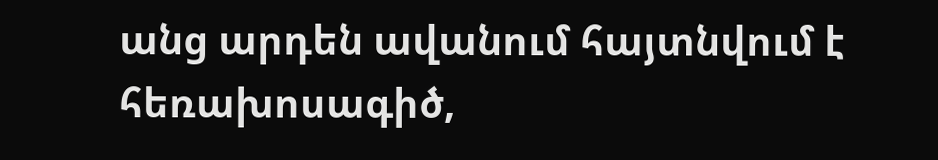անց արդեն ավանում հայտնվում է հեռախոսագիծ,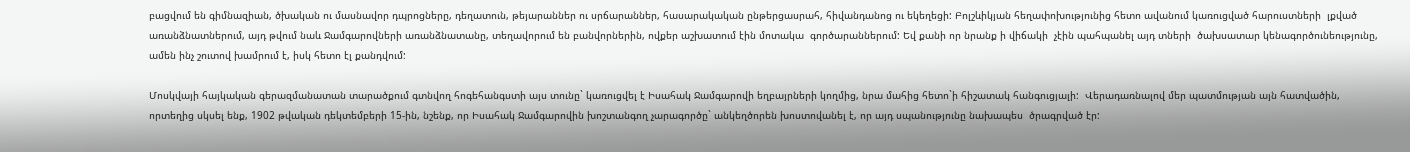բացվում են գիմնազիան, ծխական ու մասնավոր դպրոցները, դեղատուն, թեյարաններ ու սրճարաններ, հասարակական ընթերցասրահ, հիվանդանոց ու եկեղեցի: Բոլշևիկյան հեղափոխությունից հետո ավանում կառուցված հարուստների  լքված առանձնատներում, այդ թվում նաև Ջամգարովների առանձնատանը, տեղավորում են բանվորներին, ովքեր աշխատում էին մոտակա  գործարաններում: Եվ քանի որ նրանք ի վիճակի  չէին պահպանել այդ տների  ծախսատար կենագործունեությունը, ամեն ինչ շուտով խամրում է, իսկ հետո էլ քանդվում:

Մոսկվայի հայկական գերազմանատան տարածքում գտնվող հոգեհանգստի այս տունը` կառուցվել է Իսահակ Ջամգարովի եղբայրների կողմից, նրա մահից հետո`ի հիշատակ հանգուցյալի:  Վերադառնալով մեր պատմության այն հատվածին, որտեղից սկսել ենք, 1902 թվական դեկտեմբերի 15-ին, նշենք, որ Իսահակ Ջամգարովին խոշտանգող չարագործը` անկեղծորեն խոստովանել է, որ այդ սպանությունը նախապես  ծրագրված էր: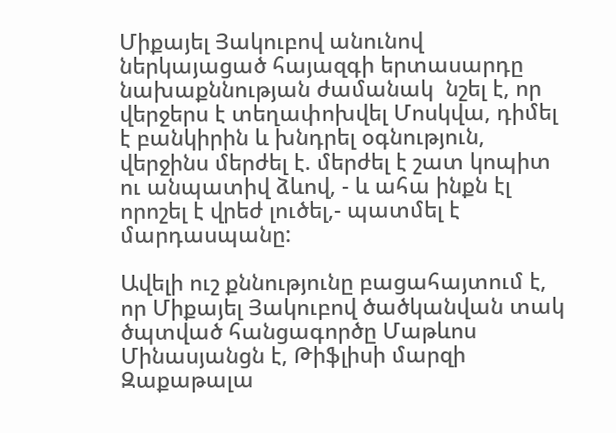Միքայել Յակուբով անունով ներկայացած հայազգի երտասարդը նախաքննության ժամանակ  նշել է, որ վերջերս է տեղափոխվել Մոսկվա, դիմել է բանկիրին և խնդրել օգնություն, վերջինս մերժել է. մերժել է շատ կոպիտ ու անպատիվ ձևով, - և ահա ինքն էլ որոշել է վրեժ լուծել,- պատմել է մարդասպանը:

Ավելի ուշ քննությունը բացահայտում է, որ Միքայել Յակուբով ծածկանվան տակ ծպտված հանցագործը Մաթևոս Մինասյանցն է, Թիֆլիսի մարզի Զաքաթալա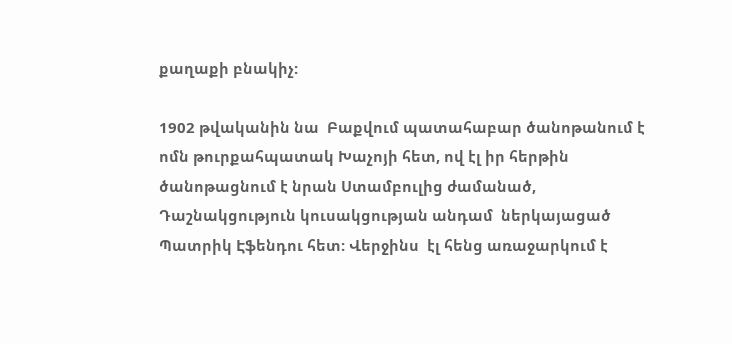քաղաքի բնակիչ:

1902 թվականին նա  Բաքվում պատահաբար ծանոթանում է ոմն թուրքահպատակ Խաչոյի հետ, ով էլ իր հերթին ծանոթացնում է նրան Ստամբուլից ժամանած, Դաշնակցություն կուսակցության անդամ  ներկայացած Պատրիկ Էֆենդու հետ: Վերջինս  էլ հենց առաջարկում է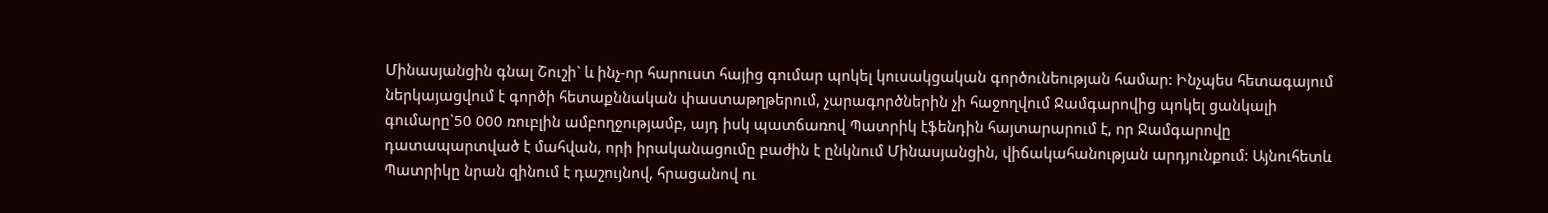Մինասյանցին գնալ Շուշի` և ինչ-որ հարուստ հայից գումար պոկել կուսակցական գործունեության համար: Ինչպես հետագայում ներկայացվում է գործի հետաքննական փաստաթղթերում, չարագործներին չի հաջողվում Ջամգարովից պոկել ցանկալի գումարը`50 000 ռուբլին ամբողջությամբ, այդ իսկ պատճառով Պատրիկ էֆենդին հայտարարում է, որ Ջամգարովը դատապարտված է մահվան, որի իրականացումը բաժին է ընկնում Մինասյանցին, վիճակահանության արդյունքում: Այնուհետև Պատրիկը նրան զինում է դաշույնով, հրացանով ու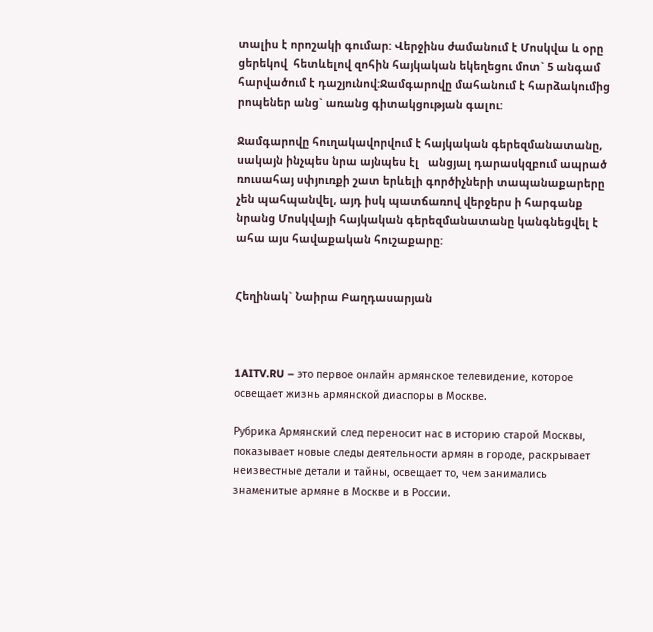տալիս է որոշակի գումար: Վերջինս ժամանում է Մոսկվա և օրը ցերեկով  հետևելով զոհին հայկական եկեղեցու մոտ` 5 անգամ հարվածում է դաշյունով:Ջամգարովը մահանում է հարձակումից րոպեներ անց` առանց գիտակցության գալու:

Ջամգարովը հուղակավորվում է հայկական գերեզմանատանը, սակայն ինչպես նրա այնպես էլ   անցյալ դարասկզբում ապրած ռուսահայ սփյուռքի շատ երևելի գործիչների տապանաքարերը չեն պահպանվել, այդ իսկ պատճառով վերջերս ի հարգանք  նրանց Մոսկվայի հայկական գերեզմանատանը կանգնեցվել է ահա այս հավաքական հուշաքարը:


Հեղինակ` Նաիրա Բաղդասարյան



1AITV.RU – это первое онлайн армянское телевидение, которое освещает жизнь армянской диаспоры в Москве.

Рубрика Армянский след переносит нас в историю старой Москвы, показывает новые следы деятельности армян в городе, раскрывает неизвестные детали и тайны, освещает то, чем занимались знаменитые армяне в Москве и в России.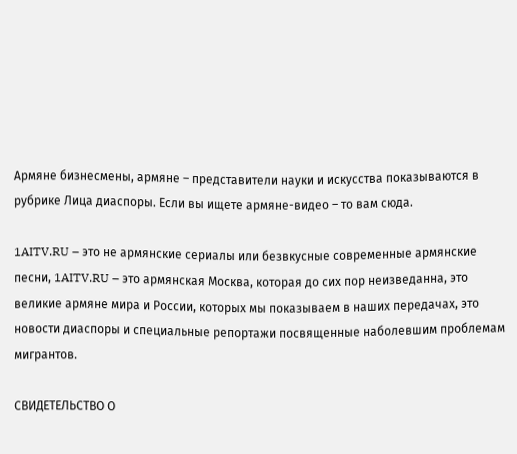Армяне бизнесмены, армяне – представители науки и искусства показываются в рубрике Лица диаспоры. Если вы ищете армяне-видео – то вам сюда.

1AITV.RU – это не армянские сериалы или безвкусные современные армянские песни, 1AITV.RU – это армянская Москва, которая до сих пор неизведанна, это великие армяне мира и России, которых мы показываем в наших передачах, это новости диаспоры и специальные репортажи посвященные наболевшим проблемам мигрантов.

СВИДЕТЕЛЬСТВО О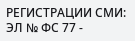РЕГИСТРАЦИИ СМИ: ЭЛ № ФС 77 -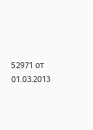52971 от 01.03.2013